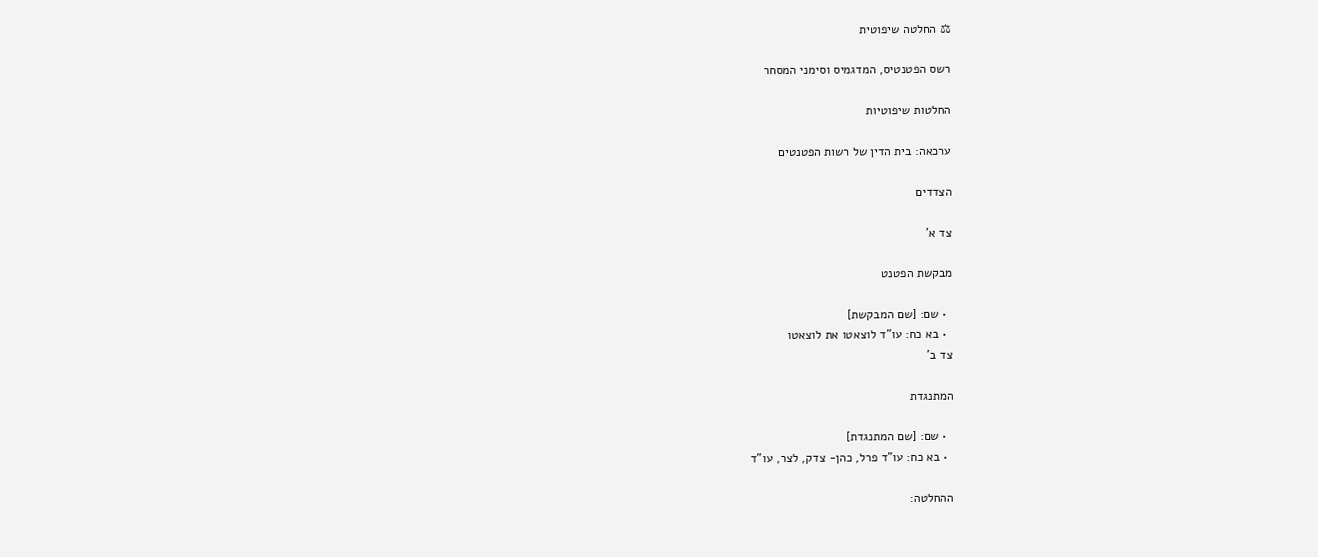⚖ החלטה שיפוטית

רשס הפטנטיס, המדגמיס וסימני המסחר

החלטות שיפוטיות

ערכאה: בית הדין של רשות הפטנטים

הצדדים

צד א'

מבקשת הפטנט

  • שם: [שם המבקשת]
  • בא כח: עו"ד לוצאטו את לוצאטו
צד ב'

המתנגדת

  • שם: [שם המתנגדת]
  • בא כח: עו"ד פרל, כהן- צדק, לצר, עו"ד

ההחלטה: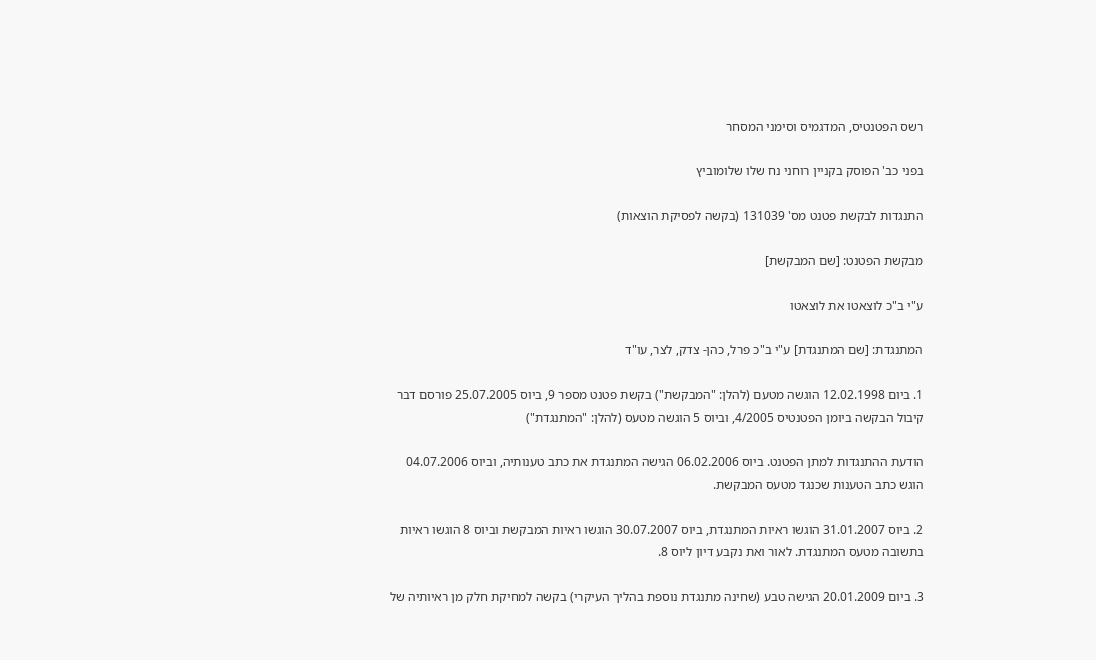רשס הפטנטיס, המדגמיס וסימני המסחר

בפני כב' הפוסק בקניין רוחני נח שלו שלומוביץ

התנגדות לבקשת פטנט מס' 131039 (בקשה לפסיקת הוצאות)

מבקשת הפטנט: [שם המבקשת]

ע"י ב"כ לוצאטו את לוצאטו

המתנגדת: [שם המתנגדת] ע"י ב"כ פרל, כהן- צדק, לצר, עו"ד

1. ביום 12.02.1998 הוגשה מטעם (להלן: "המבקשת") בקשת פטנט מספר 9, ביוס 25.07.2005 פורסם דבר קיבול הבקשה ביומן הפטנטיס 4/2005, וביוס 5 הוגשה מטעס (להלן: "המתנגדת")

הודעת ההתנגדות למתן הפטנט. ביוס 06.02.2006 הגישה המתנגדת את כתב טענותיה, וביוס 04.07.2006 הוגש כתב הטענות שכנגד מטעס המבקשת.

2. ביוס 31.01.2007 הוגשו ראיות המתנגדת, ביוס 30.07.2007 הוגשו ראיות המבקשת וביוס 8 הוגשו ראיות בתשובה מטעס המתנגדת. לאור ואת נקבע דיון ליוס 8.

3. ביום 20.01.2009 הגישה טבע (שחינה מתנגדת נוספת בהליך העיקרי) בקשה למחיקת חלק מן ראיותיה של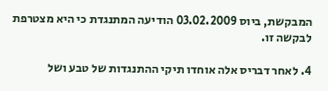המבקשת, ביוס 03.02.2009 הודיעה המתנגדת כי היא מצטרפת לבקשה זו.

4. לאחר דבריס אלה אוחדו תיקי ההתנגדות של טבע ושל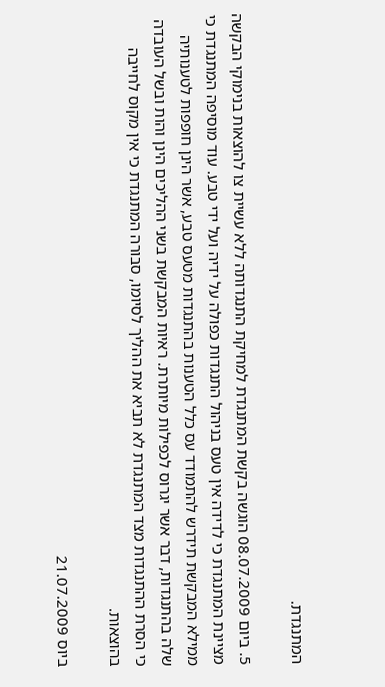המתנגדת.

5. ביום 08.07.2009 הוגשה בקשת המתנגדת למחיקת התנגדותה ללא עשיית צו להוצאות בנימוקי הבקשה מציינת המתנגדת כי לדידה אין טעס בניהול התנגדות כפולה על ידיה ועל ידי טבע. עוד מוסיפה המתנגדת כי ממילא המבקשת תידרש להתמודד עס כלל הטענות בהתנגדות מטעס טבע, אשר הינן חופפות לטענותיה שלה בהתנגדות, דבר אשר יגרוס לכפילות מיותרת. ראיות המבקשת בשני ההליכים הינן והות ובשל העובדה כי הסרת ההתנגדות מצד המתנגדת לא תביא את ההליך לסיומו, סבורה המתנגדת כי אין מקוס לחייבה בהוצאות.

ביוס 21.07.2009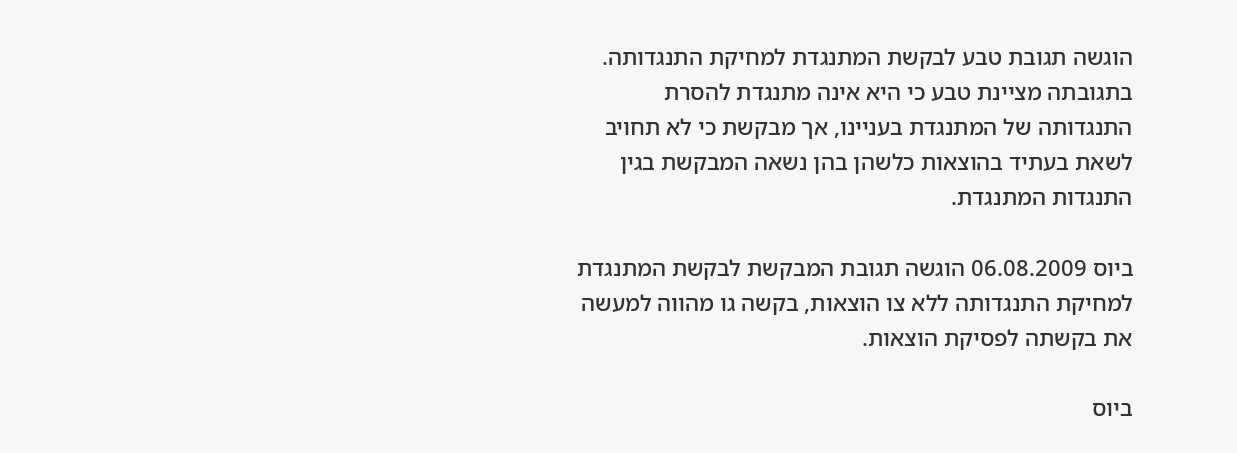הוגשה תגובת טבע לבקשת המתנגדת למחיקת התנגדותה. בתגובתה מציינת טבע כי היא אינה מתנגדת להסרת התנגדותה של המתנגדת בעניינו, אך מבקשת כי לא תחויב לשאת בעתיד בהוצאות כלשהן בהן נשאה המבקשת בגין התנגדות המתנגדת.

ביוס 06.08.2009 הוגשה תגובת המבקשת לבקשת המתנגדת למחיקת התנגדותה ללא צו הוצאות, בקשה גו מהווה למעשה את בקשתה לפסיקת הוצאות.

ביוס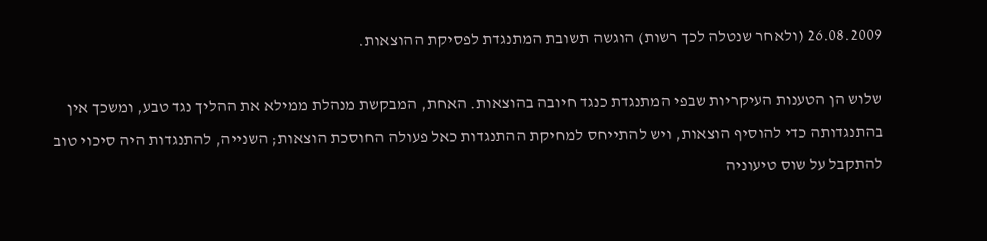26.08.2009 (ולאחר שנטלה לכך רשות) הוגשה תשובת המתנגדת לפסיקת ההוצאות.

שלוש הן הטענות העיקריות שבפי המתנגדת כנגד חיובה בהוצאות. האחת, המבקשת מנהלת ממילא את ההליך נגד טבע, ומשכך אין בהתנגדותה כדי להוסיף הוצאות, ויש להתייחס למחיקת ההתנגדות כאל פעולה החוסכת הוצאות; השנייה, להתנגדות היה סיכוי טוב להתקבל על שוס טיעוניה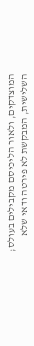המוצדקים, ולאור הליכיסם מקבילים בעולס; השלישית, המבקשת לא פירטה ודאי שלא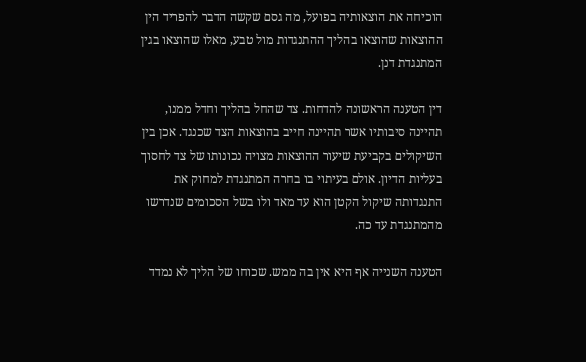הוכיחה את הוצאותיה בפועל, מה גסם שקשה הדבר להפריד הין ההוצאות שהוצאו בהליך ההתנגדות מול טבע, מאלו שהוצאו בגין המתנגדת דנן.

דין הטענה הראשונה להדחות. צד שהחל בהליך וחדל ממנו, תהיינה סיבותיו אשר תהיינה חייב בהוצאות הצד שכנגד. אכן בין השיקולים בקביעת שיעור ההוצאות מצויה נכונותו של צד לחסוך בעליות הדיון. אולם בעיתוי בו בחרה המתנגדת למחוק את התנגדותה שיקול הקטן הוא עד מאד ולו בשל הסכומים שנדרשו מהמתנגדת עד כה.

הטענה השנייה אף היא אין בה ממש. שכוחו של הליך לא נמדד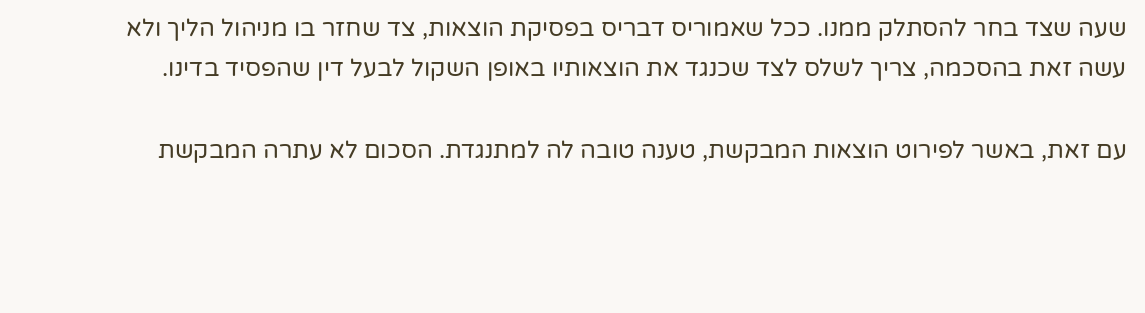שעה שצד בחר להסתלק ממנו. ככל שאמוריס דבריס בפסיקת הוצאות, צד שחזר בו מניהול הליך ולא עשה זאת בהסכמה, צריך לשלס לצד שכנגד את הוצאותיו באופן השקול לבעל דין שהפסיד בדינו.

עם זאת, באשר לפירוט הוצאות המבקשת, טענה טובה לה למתנגדת. הסכום לא עתרה המבקשת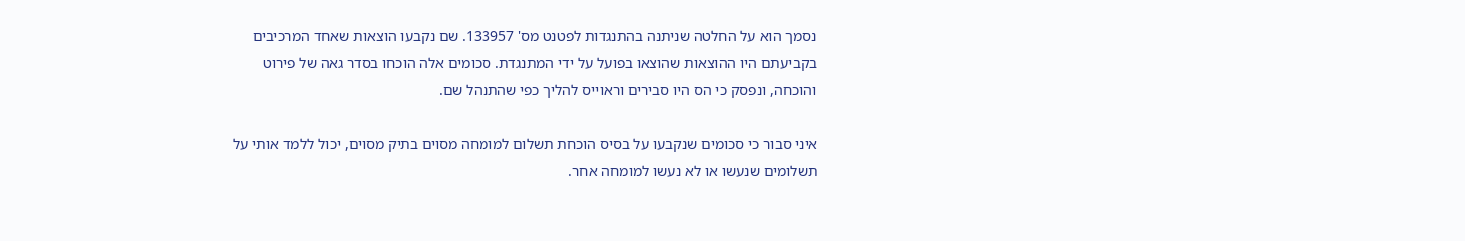נסמך הוא על החלטה שניתנה בהתנגדות לפטנט מס' 133957. שם נקבעו הוצאות שאחד המרכיבים בקביעתם היו ההוצאות שהוצאו בפועל על ידי המתנגדת. סכומים אלה הוכחו בסדר גאה של פירוט והוכחה, ונפסק כי הס היו סבירים וראוייס להליך כפי שהתנהל שם.

איני סבור כי סכומים שנקבעו על בסיס הוכחת תשלום למומחה מסוים בתיק מסוים, יכול ללמד אותי על תשלומים שנעשו או לא נעשו למומחה אחר.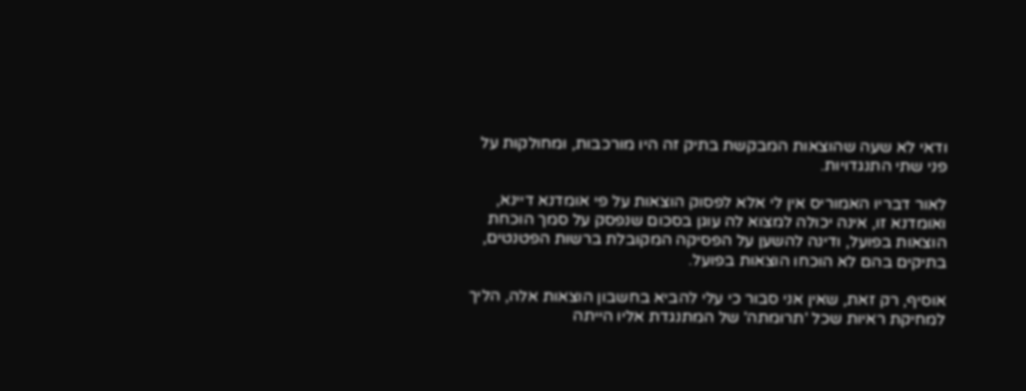ודאי לא שעה שהוצאות המבקשת בתיק זה היו מורכבות, ומחולקות על פני שתי התנגדויות.

לאור דבריו האמוריס אין לי אלא לפסוק הוצאות על פי אומדנא דיינא, ואומדנא זו, אינה יכולה למצוא לה עוגן בסכום שנפסק על סמך הוכחת הוצאות בפועל, ודינה להשען על הפסיקה המקובלת ברשות הפטנטים, בתיקים בהם לא הוכחו הוצאות בפועל.

אוסיף, רק זאת, שאין אני סבור כי עלי להביא בחשבון הוצאות אלה, הליך למחיקת ראיות שכל 'תרומתה' של המתנגדת אליו הייתה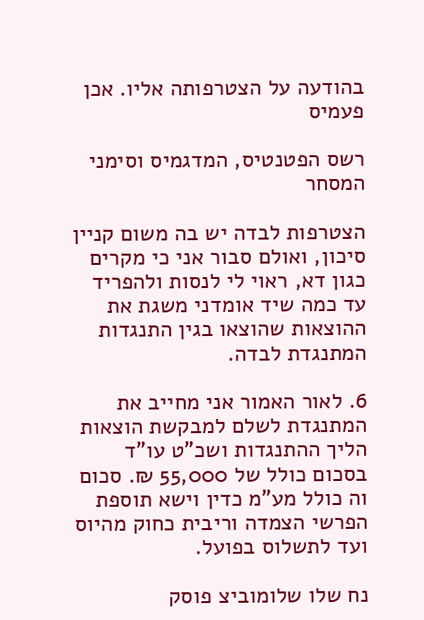בהודעה על הצטרפותה אליו. אכן פעמיס

רשס הפטנטיס, המדגמיס וסימני המסחר

הצטרפות לבדה יש בה משום קניין סיכון, ואולם סבור אני כי מקרים כגון דא, ראוי לי לנסות ולהפריד עד כמה שיד אומדני משגת את ההוצאות שהוצאו בגין התנגדות המתנגדת לבדה.

6. לאור האמור אני מחייב את המתנגדת לשלם למבקשת הוצאות הליך ההתנגדות ושכ"ט עו"ד בסכום כולל של 55,000 ₪. סכום וה כולל מע"מ כדין וישא תוספת הפרשי הצמדה וריבית כחוק מהיוס ועד לתשלוס בפועל.

נח שלו שלומוביצ פוסק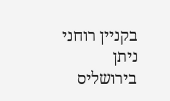בקניין רוחני ניתן בירושליס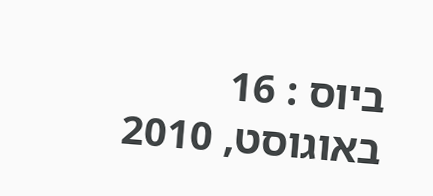ביוס : 16 באוגוסט, 2010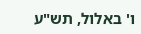ו' באלול, תש"ע